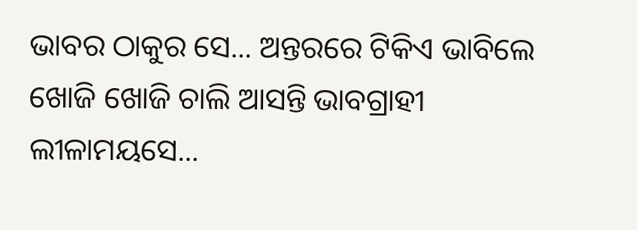ଭାବର ଠାକୁର ସେ... ଅନ୍ତରରେ ଟିକିଏ ଭାବିଲେ ଖୋଜି ଖୋଜି ଚାଲି ଆସନ୍ତି ଭାବଗ୍ରାହୀ ଲୀଳାମୟସେ...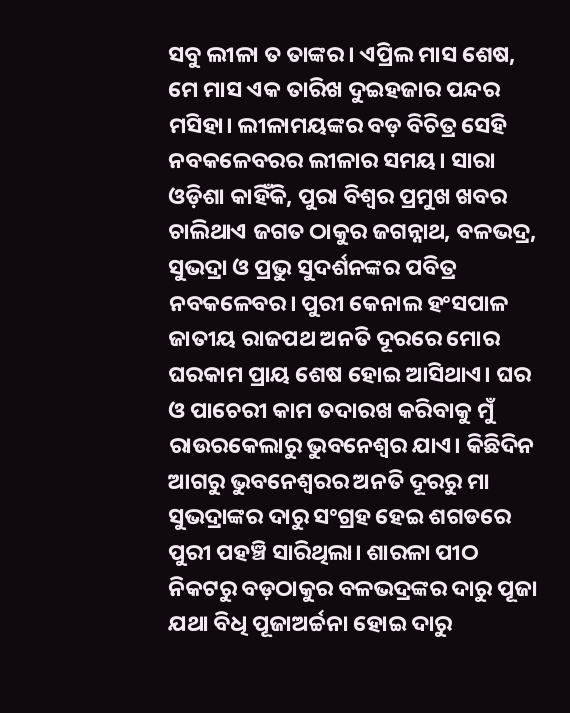ସବୁ ଲୀଳା ତ ତାଙ୍କର। ଏପ୍ରିଲ ମାସ ଶେଷ, ମେ ମାସ ଏକ ତାରିଖ ଦୁଇହଜାର ପନ୍ଦର ମସିହା। ଲୀଳାମୟଙ୍କର ବଡ଼ ବିଚିତ୍ର ସେହି ନବକଳେବରର ଲୀଳାର ସମୟ। ସାରା ଓଡ଼ିଶା କାହିଁକି, ପୁରା ବିଶ୍ୱର ପ୍ରମୁଖ ଖବର ଚାଲିଥାଏ ଜଗତ ଠାକୁର ଜଗନ୍ନାଥ, ବଳଭଦ୍ର, ସୁଭଦ୍ରା ଓ ପ୍ରଭୁ ସୁଦର୍ଶନଙ୍କର ପବିତ୍ର ନବକଳେବର। ପୁରୀ କେନାଲ ହଂସପାଳ ଜାତୀୟ ରାଜପଥ ଅନତି ଦୂରରେ ମୋର ଘରକାମ ପ୍ରାୟ ଶେଷ ହୋଇ ଆସିଥାଏ। ଘର ଓ ପାଚେରୀ କାମ ତଦାରଖ କରିବାକୁ ମୁଁ ରାଉରକେଲାରୁ ଭୁବନେଶ୍ୱର ଯାଏ। କିଛିଦିନ ଆଗରୁ ଭୁବନେଶ୍ୱରର ଅନତି ଦୂରରୁ ମା ସୁଭଦ୍ରାଙ୍କର ଦାରୁ ସଂଗ୍ରହ ହେଇ ଶଗଡରେ ପୁରୀ ପହଞ୍ଚି ସାରିଥିଲା। ଶାରଳା ପୀଠ ନିକଟରୁ ବଡ଼ଠାକୁର ବଳଭଦ୍ରଙ୍କର ଦାରୁ ପୂଜା ଯଥା ବିଧି ପୂଜାଅର୍ଚ୍ଚନା ହୋଇ ଦାରୁ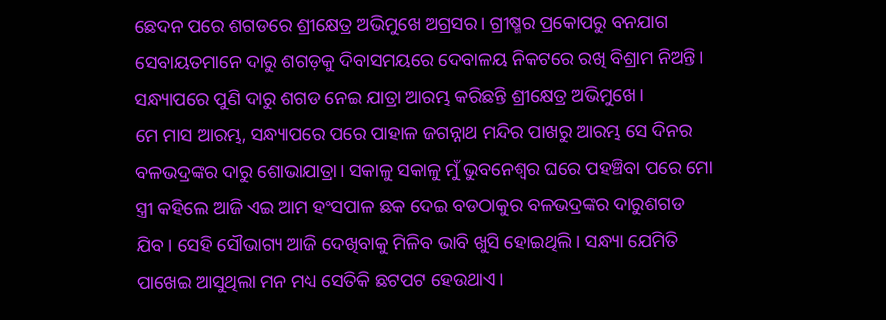ଛେଦନ ପରେ ଶଗଡରେ ଶ୍ରୀକ୍ଷେତ୍ର ଅଭିମୁଖେ ଅଗ୍ରସର। ଗ୍ରୀଷ୍ମର ପ୍ରକୋପରୁ ବନଯାଗ ସେବାୟତମାନେ ଦାରୁ ଶଗଡ଼କୁ ଦିବାସମୟରେ ଦେବାଳୟ ନିକଟରେ ରଖି ବିଶ୍ରାମ ନିଅନ୍ତି। ସନ୍ଧ୍ୟାପରେ ପୁଣି ଦାରୁ ଶଗଡ ନେଇ ଯାତ୍ରା ଆରମ୍ଭ କରିଛନ୍ତି ଶ୍ରୀକ୍ଷେତ୍ର ଅଭିମୁଖେ।
ମେ ମାସ ଆରମ୍ଭ, ସନ୍ଧ୍ୟାପରେ ପରେ ପାହାଳ ଜଗନ୍ନାଥ ମନ୍ଦିର ପାଖରୁ ଆରମ୍ଭ ସେ ଦିନର ବଳଭଦ୍ରଙ୍କର ଦାରୁ ଶୋଭାଯାତ୍ରା। ସକାଳୁ ସକାଳୁ ମୁଁ ଭୁବନେଶ୍ୱର ଘରେ ପହଞ୍ଚିବା ପରେ ମୋ ସ୍ତ୍ରୀ କହିଲେ ଆଜି ଏଇ ଆମ ହଂସପାଳ ଛକ ଦେଇ ବଡଠାକୁର ବଳଭଦ୍ରଙ୍କର ଦାରୁଶଗଡ ଯିବ। ସେହି ସୌଭାଗ୍ୟ ଆଜି ଦେଖିବାକୁ ମିଳିବ ଭାବି ଖୁସି ହୋଇଥିଲି। ସନ୍ଧ୍ୟା ଯେମିତି ପାଖେଇ ଆସୁଥିଲା ମନ ମଧ୍ୟ ସେତିକି ଛଟପଟ ହେଉଥାଏ।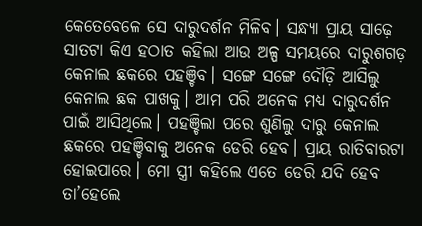କେତେବେଳେ ସେ ଦାରୁଦର୍ଶନ ମିଳିବ। ସନ୍ଧ୍ୟା ପ୍ରାୟ ସାଢ଼େ ସାତଟା କିଏ ହଠାତ କହିଲା ଆଉ ଅଳ୍ପ ସମୟରେ ଦାରୁଶଗଡ଼ କେନାଲ ଛକରେ ପହଞ୍ଚିବ। ସଙ୍ଗେ ସଙ୍ଗେ ଦୌଡ଼ି ଆସିଲୁ କେନାଲ ଛକ ପାଖକୁ। ଆମ ପରି ଅନେକ ମଧ୍ୟ ଦାରୁଦର୍ଶନ ପାଇଁ ଆସିଥିଲେ। ପହଞ୍ଚିଲା ପରେ ଶୁଣିଲୁ ଦାରୁ କେନାଲ ଛକରେ ପହଞ୍ଚିବାକୁ ଅନେକ ଡେରି ହେବ। ପ୍ରାୟ ରାତିବାରଟା ହୋଇପାରେ। ମୋ ସ୍ତ୍ରୀ କହିଲେ ଏତେ ଡେରି ଯଦି ହେବ ତା’ହେଲେ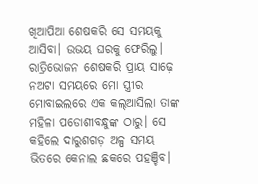ଖିଆପିଆ ଶେଷକରି ସେ ସମୟକୁ ଆସିବା। ଉଭୟ ଘରକୁ ଫେରିଲୁ। ରାତ୍ରିଭୋଜନ ଶେଷକରି ପ୍ରାୟ ସାଢ଼େ ନଅଟା ସମୟରେ ମୋ ସ୍ତ୍ରୀର ମୋବାଇଲରେ ଏକ କଲ୍ଆସିଲା ତାଙ୍କ ମହିଳା ପଡୋଶୀବନ୍ଧୁଙ୍କ ଠାରୁ। ସେ କହିଲେ ଦାରୁଶଗଡ଼ ଅଳ୍ପ ସମୟ ଭିତରେ କେନାଲ ଛକରେ ପହଞ୍ଚିବ।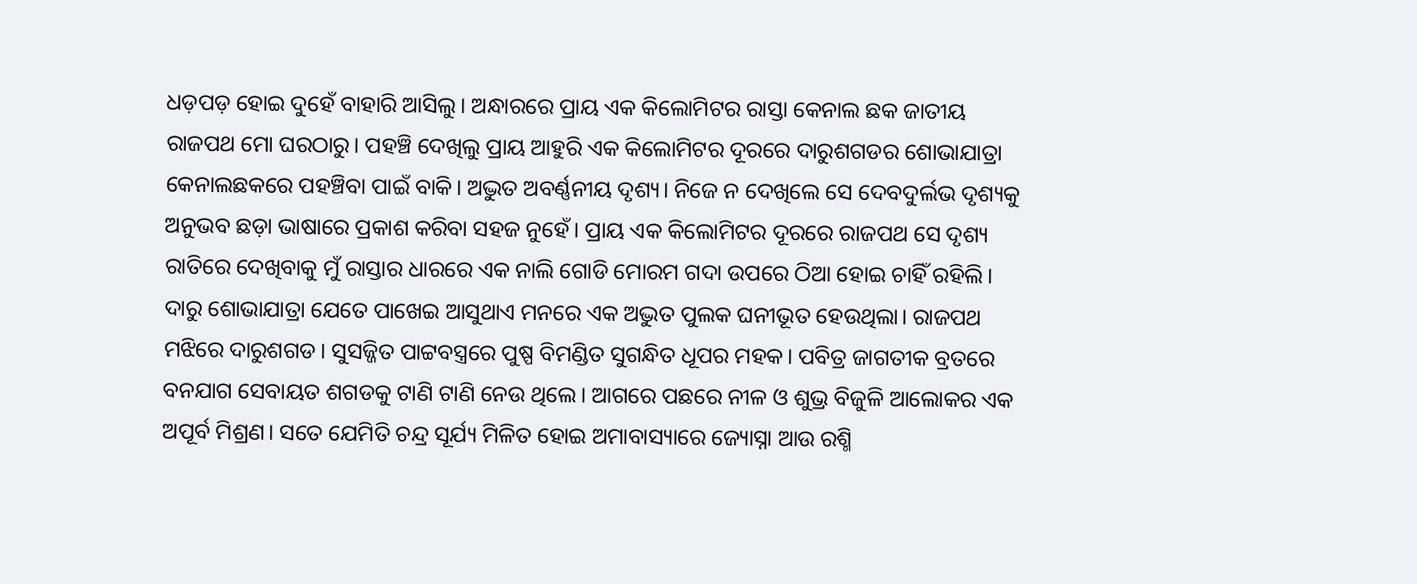ଧଡ଼ପଡ଼ ହୋଇ ଦୁହେଁ ବାହାରି ଆସିଲୁ। ଅନ୍ଧାରରେ ପ୍ରାୟ ଏକ କିଲୋମିଟର ରାସ୍ତା କେନାଲ ଛକ ଜାତୀୟ ରାଜପଥ ମୋ ଘରଠାରୁ। ପହଞ୍ଚି ଦେଖିଲୁ ପ୍ରାୟ ଆହୁରି ଏକ କିଲୋମିଟର ଦୂରରେ ଦାରୁଶଗଡର ଶୋଭାଯାତ୍ରା କେନାଲଛକରେ ପହଞ୍ଚିବା ପାଇଁ ବାକି। ଅଦ୍ଭୁତ ଅବର୍ଣ୍ଣନୀୟ ଦୃଶ୍ୟ। ନିଜେ ନ ଦେଖିଲେ ସେ ଦେବଦୁର୍ଲଭ ଦୃଶ୍ୟକୁ ଅନୁଭବ ଛଡ଼ା ଭାଷାରେ ପ୍ରକାଶ କରିବା ସହଜ ନୁହେଁ। ପ୍ରାୟ ଏକ କିଲୋମିଟର ଦୂରରେ ରାଜପଥ ସେ ଦୃଶ୍ୟ ରାତିରେ ଦେଖିବାକୁ ମୁଁ ରାସ୍ତାର ଧାରରେ ଏକ ନାଲି ଗୋଡି ମୋରମ ଗଦା ଉପରେ ଠିଆ ହୋଇ ଚାହିଁ ରହିଲି। ଦାରୁ ଶୋଭାଯାତ୍ରା ଯେତେ ପାଖେଇ ଆସୁଥାଏ ମନରେ ଏକ ଅଦ୍ଭୁତ ପୁଲକ ଘନୀଭୂତ ହେଉଥିଲା। ରାଜପଥ ମଝିରେ ଦାରୁଶଗଡ। ସୁସଜ୍ଜିତ ପାଟ୍ଟବସ୍ତ୍ରରେ ପୁଷ୍ପ ବିମଣ୍ଡିତ ସୁଗନ୍ଧିତ ଧୂପର ମହକ। ପବିତ୍ର ଜାଗତୀକ ବ୍ରତରେ ବନଯାଗ ସେବାୟତ ଶଗଡକୁ ଟାଣି ଟାଣି ନେଉ ଥିଲେ। ଆଗରେ ପଛରେ ନୀଳ ଓ ଶୁଭ୍ର ବିଜୁଳି ଆଲୋକର ଏକ ଅପୂର୍ବ ମିଶ୍ରଣ। ସତେ ଯେମିତି ଚନ୍ଦ୍ର ସୂର୍ଯ୍ୟ ମିଳିତ ହୋଇ ଅମାବାସ୍ୟାରେ ଜ୍ୟୋସ୍ନା ଆଉ ରଶ୍ମି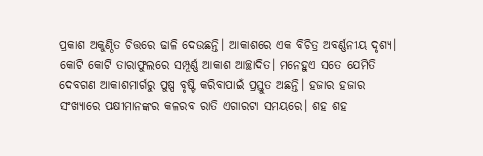ପ୍ରକାଶ ଅକୁଣ୍ଠିତ ଚିତ୍ତରେ ଢାଳି ଦେଉଛନ୍ତି। ଆକାଶରେ ଏକ ବିଚିତ୍ର ଅବର୍ଣ୍ଣନୀୟ ଦୃଶ୍ୟ। କୋଟି କୋଟି ତାରାଫୁଲରେ ସମ୍ପୂର୍ଣ୍ଣ ଆକାଶ ଆଚ୍ଛାଦିତ। ମନେହୁଏ ସତେ ଯେମିତି ଦେବଗଣ ଆକାଶମାର୍ଗରୁ ପୁଷ୍ପ ବୃଷ୍ଟି କରିବାପାଇଁ ପ୍ରସ୍ତୁତ ଅଛନ୍ତି। ହଜାର ହଜାର ସଂଖ୍ୟାରେ ପକ୍ଷୀମାନଙ୍କର କଳରବ ରାତି ଏଗାରଟା ସମୟରେ। ଶହ ଶହ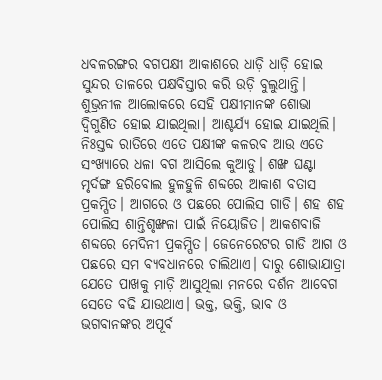ଧବଳରଙ୍ଗର ବଗପକ୍ଷୀ ଆକାଶରେ ଧାଡ଼ି ଧାଡ଼ି ହୋଇ ସୁନ୍ଦର ତାଳରେ ପକ୍ଷବିସ୍ତାର କରି ଉଡ଼ି ବୁଲୁଥାନ୍ତି। ଶୁଭ୍ରନୀଳ ଆଲୋକରେ ସେହି ପକ୍ଷୀମାନଙ୍କ ଶୋଭା ଦ୍ବିଗୁଣିତ ହୋଇ ଯାଇଥିଲା। ଆଶ୍ଚର୍ଯ୍ୟ ହୋଇ ଯାଇଥିଲି। ନିଃସ୍ତବ୍ଦ ରାତିରେ ଏତେ ପକ୍ଷୀଙ୍କ କଳରବ ଆଉ ଏତେ ସଂଖ୍ୟାରେ ଧଳା ବଗ ଆସିଲେ କୁଆଡୁ। ଶଙ୍ଖ ଘଣ୍ଟା ମୃର୍ଦଙ୍ଗ ହରିବୋଲ ହୁଳହୁଳି ଶବ୍ଦରେ ଆକାଶ ବତାସ ପ୍ରକମ୍ପିତ। ଆଗରେ ଓ ପଛରେ ପୋଲିସ ଗାଡି। ଶହ ଶହ ପୋଲିସ ଶାନ୍ତିଶୃଙ୍ଖଳା ପାଇଁ ନିୟୋଜିତ। ଆକଶବାଜି ଶବ୍ଦରେ ମେଦିନୀ ପ୍ରକମ୍ପିତ। ଜେନେରେଟର ଗାଡି ଆଗ ଓ ପଛରେ ସମ ବ୍ୟବଧାନରେ ଚାଲିଥାଏ। ଦାରୁ ଶୋଭାଯାତ୍ରା ଯେତେ ପାଖକୁ ମାଡ଼ି ଆସୁଥିଲା ମନରେ ଦର୍ଶନ ଆବେଗ ସେତେ ବଢି ଯାଉଥାଏ। ଭକ୍ତ, ଭକ୍ତି, ଭାବ ଓ ଭଗବାନଙ୍କର ଅପୂର୍ବ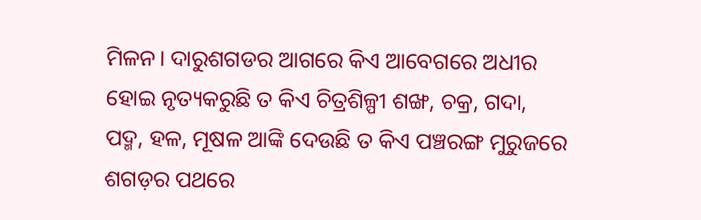ମିଳନ। ଦାରୁଶଗଡର ଆଗରେ କିଏ ଆବେଗରେ ଅଧୀର ହୋଇ ନୃତ୍ୟକରୁଛି ତ କିଏ ଚିତ୍ରଶିଳ୍ପୀ ଶଙ୍ଖ, ଚକ୍ର, ଗଦା, ପଦ୍ମ, ହଳ, ମୂଷଳ ଆଙ୍କି ଦେଉଛି ତ କିଏ ପଞ୍ଚରଙ୍ଗ ମୁରୁଜରେ ଶଗଡ଼ର ପଥରେ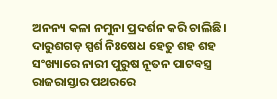ଅନନ୍ୟ କଳା ନମୁନା ପ୍ରଦର୍ଶନ କରି ଚାଲିଛି। ଦାରୁଶଗଡ଼ ସ୍ପର୍ଶ ନିଃଷେଧ ହେତୁ ଶହ ଶହ ସଂଖ୍ୟାରେ ନାରୀ ପୁରୁଷ ନୂତନ ପାଟବସ୍ତ୍ର ରାଜରାସ୍ତାର ପଥରରେ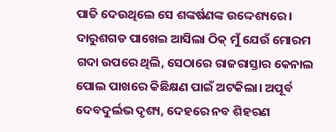ପାତି ଦେଉଥିଲେ ସେ ଶଙ୍କର୍ଷଣଙ୍କ ଉଦ୍ଦେଶ୍ୟରେ। ଦାରୁଶଗଡ ପାଖେଇ ଆସିଲା ଠିକ୍ ମୁଁ ଯେଉଁ ମୋରମ ଗଦା ଉପରେ ଥିଲି, ସେଠାରେ ରାଜରାସ୍ତାର କେନାଲ ପୋଲ ପାଖରେ କିଛିକ୍ଷଣ ପାଇଁ ଅଟକିଲା। ଅପୂର୍ବ ଦେବଦୁର୍ଲଭ ଦୃଶ୍ୟ, ଦେହରେ ନବ ଶିହରଣ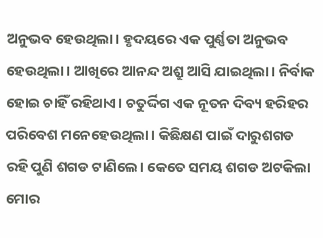ଅନୁଭବ ହେଉଥିଲା। ହୃଦୟରେ ଏକ ପୁର୍ଣ୍ଣତା ଅନୁଭବ ହେଉଥିଲା। ଆଖିରେ ଆନନ୍ଦ ଅଶ୍ରୁ ଆସି ଯାଇଥିଲା। ନିର୍ବାକ ହୋଇ ଚାହିଁ ରହିଥାଏ। ଚତୁର୍ଦ୍ଦିଗ ଏକ ନୂତନ ଦିବ୍ୟ ହରିହର ପରିବେଶ ମନେହେଉଥିଲା। କିଛିକ୍ଷଣ ପାଇଁ ଦାରୁଶଗଡ ରହି ପୁଣି ଶଗଡ ଟାଣିଲେ। କେତେ ସମୟ ଶଗଡ ଅଟକିଲା ମୋର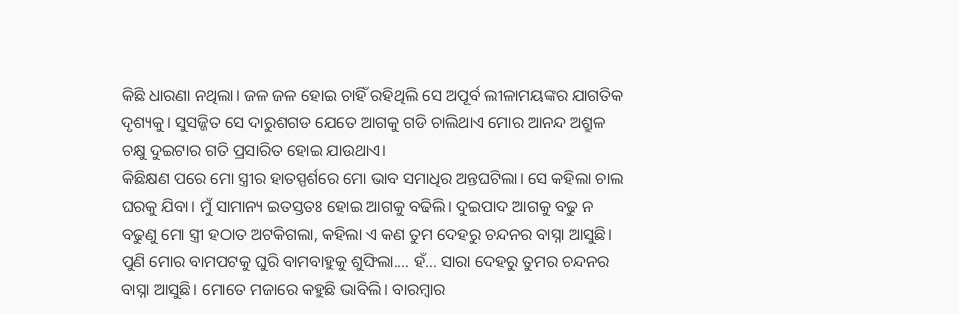କିଛି ଧାରଣା ନଥିଲା। ଜଳ ଜଳ ହୋଇ ଚାହିଁ ରହିଥିଲି ସେ ଅପୂର୍ବ ଲୀଳାମୟଙ୍କର ଯାଗତିକ ଦୃଶ୍ୟକୁ। ସୁସଜ୍ଜିତ ସେ ଦାରୁଶଗଡ ଯେତେ ଆଗକୁ ଗଡି ଚାଲିଥାଏ ମୋର ଆନନ୍ଦ ଅଶ୍ରୁଳ ଚକ୍ଷୁ ଦୁଇଟାର ଗତି ପ୍ରସାରିତ ହୋଇ ଯାଉଥାଏ।
କିଛିକ୍ଷଣ ପରେ ମୋ ସ୍ତ୍ରୀର ହାତସ୍ପର୍ଶରେ ମୋ ଭାବ ସମାଧିର ଅନ୍ତଘଟିଲା। ସେ କହିଲା ଚାଲ ଘରକୁ ଯିବା। ମୁଁ ସାମାନ୍ୟ ଇତସ୍ତତଃ ହୋଇ ଆଗକୁ ବଢିଲି। ଦୁଇପାଦ ଆଗକୁ ବଢୁ ନ ବଢୁଣୁ ମୋ ସ୍ତ୍ରୀ ହଠାତ ଅଟକିଗଲା, କହିଲା ଏ କଣ ତୁମ ଦେହରୁ ଚନ୍ଦନର ବାସ୍ନା ଆସୁଛି। ପୁଣି ମୋର ବାମପଟକୁ ଘୁରି ବାମବାହୁକୁ ଶୁଙ୍ଘିଲା.... ହଁ... ସାରା ଦେହରୁ ତୁମର ଚନ୍ଦନର ବାସ୍ନା ଆସୁଛି। ମୋତେ ମଜାରେ କହୁଛି ଭାବିଲି। ବାରମ୍ବାର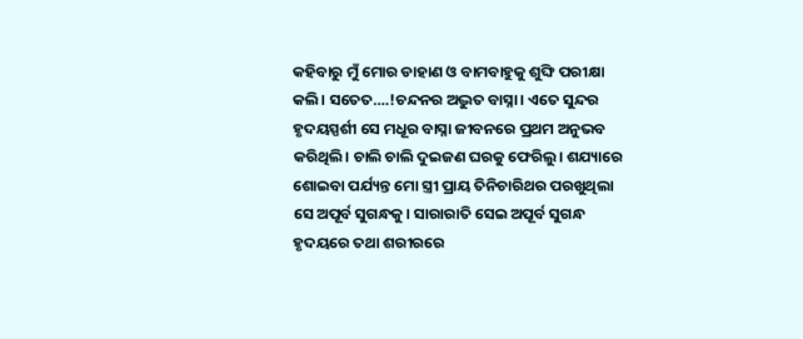କହିବାରୁ ମୁଁ ମୋର ଡାହାଣ ଓ ବାମବାହୁକୁ ଶୁଙ୍ଘି ପରୀକ୍ଷା କଲି। ସତେତ....!ଚନ୍ଦନର ଅଦ୍ଭୁତ ବାସ୍ନା। ଏତେ ସୁନ୍ଦର ହୃଦୟସ୍ପର୍ଶୀ ସେ ମଧୂର ବାସ୍ନା ଜୀବନରେ ପ୍ରଥମ ଅନୁଭବ କରିଥିଲି। ଚାଲି ଚାଲି ଦୁଇଜଣ ଘରକୁ ଫେରିଲୁ। ଶଯ୍ୟାରେ ଶୋଇବା ପର୍ଯ୍ୟନ୍ତ ମୋ ସ୍ତ୍ରୀ ପ୍ରାୟ ତିନିଚାରିଥର ପରଖୁଥିଲା ସେ ଅପୂର୍ବ ସୁଗନ୍ଧକୁ। ସାରାରାତି ସେଇ ଅପୂର୍ବ ସୁଗନ୍ଧ ହୃଦୟରେ ତଥା ଶରୀରରେ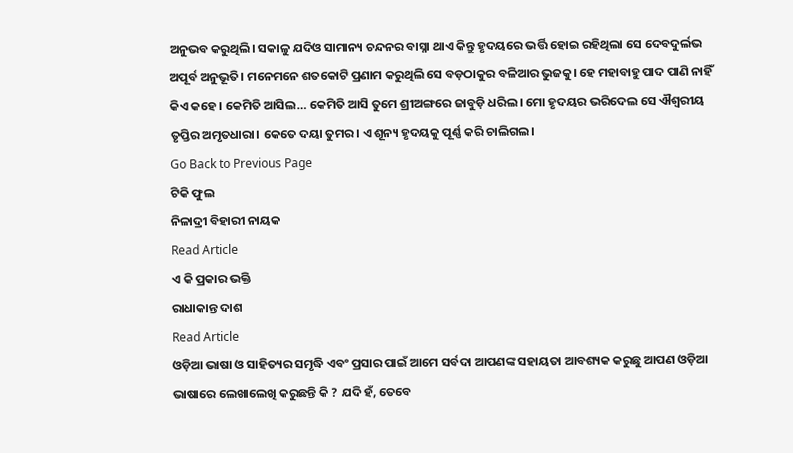ଅନୁଭବ କରୁଥିଲି। ସକାଳୁ ଯଦିଓ ସାମାନ୍ୟ ଚନ୍ଦନର ବାସ୍ନା ଥାଏ କିନ୍ତୁ ହୃଦୟରେ ଭର୍ତ୍ତି ହୋଇ ରହିଥିଲା ସେ ଦେବଦୁର୍ଲଭ ଅପୂର୍ବ ଅନୁଭୂତି। ମନେମନେ ଶତକୋଟି ପ୍ରଣାମ କରୁଥିଲି ସେ ବଡ଼ଠାକୁର ବଳିଆର ଭୁଜକୁ। ହେ ମହାବାହୁ ପାଦ ପାଣି ନାହିଁ କିଏ କହେ। କେମିତି ଆସିଲ… କେମିତି ଆସି ତୁମେ ଶ୍ରୀଅଙ୍ଗରେ ଜାବୁଡ଼ି ଧରିଲ। ମୋ ହୃଦୟର ଭରିଦେଲ ସେ ଐଶ୍ୱରୀୟ ତୃପ୍ତିର ଅମୃତଧାରା। କେତେ ଦୟା ତୁମର। ଏ ଶୂନ୍ୟ ହୃଦୟକୁ ପୂର୍ଣ୍ଣ କରି ଚାଲିଗଲ।
Go Back to Previous Page
ଟିକି ଫୁଲ
ନିଳାଦ୍ରୀ ବିହାରୀ ନାୟକ
Read Article
ଏ କି ପ୍ରକାର ଭକ୍ତି
ରାଧାକାନ୍ତ ଦାଶ
Read Article
ଓଡ଼ିଆ ଭାଷା ଓ ସାହିତ୍ୟର ସମୃଦ୍ଧି ଏବଂ ପ୍ରସାର ପାଇଁ ଆମେ ସର୍ବଦା ଆପଣଙ୍କ ସହାୟତା ଆବଶ୍ୟକ କରୁଛୁ ଆପଣ ଓଡ଼ିଆ ଭାଷାରେ ଲେଖାଲେଖି କରୁଛନ୍ତି କି ? ଯଦି ହଁ, ତେବେ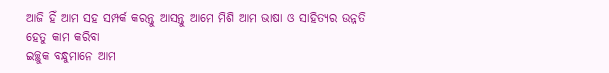ଆଜି ହିଁ ଆମ ସହ ସମ୍ପର୍କ କରନ୍ତୁ ଆସନ୍ତୁ ଆମେ ମିଶି ଆମ ଭାଷା ଓ ସାହିତ୍ୟର ଉନ୍ନତି ହେତୁ କାମ କରିବା
ଇଚ୍ଛୁକ ବନ୍ଧୁମାନେ ଆମ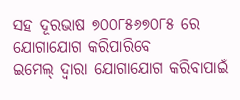ସହ ଦୂରଭାଷ ୭୦୦୮୫୬୭୦୮୫ ରେ ଯୋଗାଯୋଗ କରିପାରିବେ
ଇମେଲ୍ ଦ୍ବାରା ଯୋଗାଯୋଗ କରିବାପାଇଁ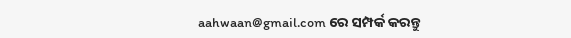aahwaan@gmail.com ରେ ସମ୍ପର୍କ କରନ୍ତୁ